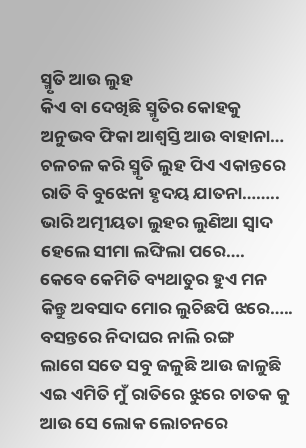ସ୍ମୃତି ଆଉ ଲୁହ
କିଏ ବା ଦେଖିଛି ସ୍ମୃତିର କୋହକୁ
ଅନୁଭବ ଫିକା ଆଶ୍ବସ୍ତି ଆଉ ବାହାନା…
ଚଳଚଳ କରି ସ୍ମୃତି ଲୁହ ପିଏ ଏକାନ୍ତରେ
ରାତି ବି ବୁଝେନା ହୃଦୟ ଯାତନା……..
ଭାରି ଅତ୍ମୀୟତା ଲୁହର ଲୁଣିଆ ସ୍ୱାଦ
ହେଲେ ସୀମା ଲଙ୍ଘିଲା ପରେ….
କେବେ କେମିତି ବ୍ୟଥାତୁର ହୁଏ ମନ
କିନ୍ତୁ ଅବସାଦ ମୋର ଲୁଚିଛପି ଝରେ…..
ବସନ୍ତରେ ନିଦାଘର ନାଲି ରଙ୍ଗ
ଲାଗେ ସତେ ସବୁ ଜଳୁଛି ଆଉ ଜାଳୁଛି
ଏଇ ଏମିତି ମୁଁ ରାତିରେ ଝୁରେ ଚାତକ କୁ
ଆଉ ସେ ଲୋକ ଲୋଚନରେ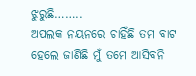ଝୁରୁଛି……..
ଅପଲକ ନୟନରେ ଚାହିଁଛି ତମ ବାଟ
ହେଲେ ଜାଣିଛି ମୁଁ ତମେ ଆସିବନି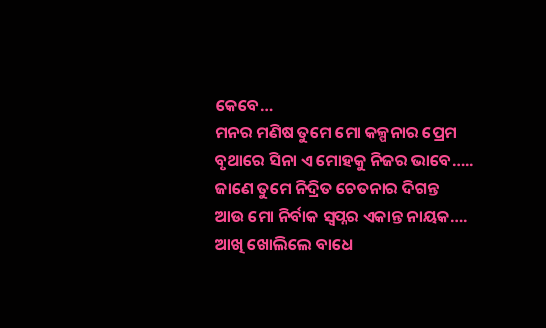କେବେ…
ମନର ମଣିଷ ତୁମେ ମୋ କଳ୍ପନାର ପ୍ରେମ
ବୃଥାରେ ସିନା ଏ ମୋହକୁ ନିଜର ଭାବେ…..
ଜାଣେ ତୁମେ ନିଦ୍ରିତ ଚେତନାର ଦିଗନ୍ତ
ଆଉ ମୋ ନିର୍ବାକ ସ୍ୱପ୍ନର ଏକାନ୍ତ ନାୟକ….
ଆଖି ଖୋଲିଲେ ବାଧେ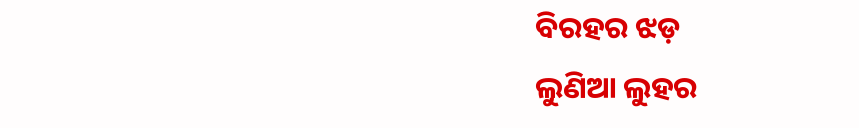ବିରହର ଝଡ଼
ଲୁଣିଆ ଲୁହର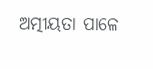ଅତ୍ମୀୟତା ପାଳେ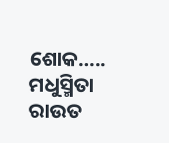ଶୋକ…..
ମଧୁସ୍ମିତା ରାଉତ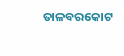ତାଳବରକୋଟ